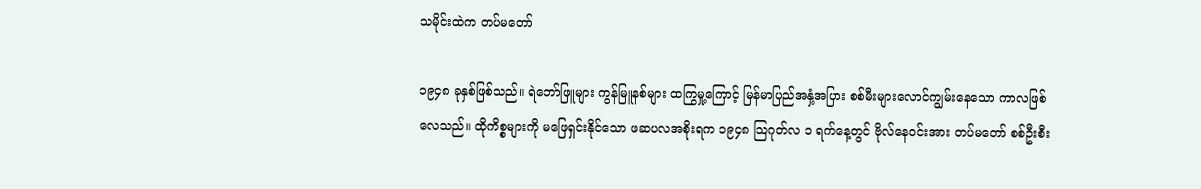သမိုင်းထဲက တပ်မတော်

၁၉၄၈ ခုနှစ်ဖြစ်သည်။ ရဲဘော်ဖြူများ ကွန်မြူနစ်များ ထကြွမှု့ကြောင့် မြန်မာပြည်အနှံ့အပြား စစ်မီးများလောင်ကျွမ်းနေသော ကာလဖြစ်လေသည်။ ထိုကိစ္စများကို မဖြေရှင်းနိုင်သော ဖဆပလအစိုးရက ၁၉၄၈ သြဂုတ်လ ၁ ရက်နေ့တွင် ဗိုလ်နေဝင်းအား တပ်မတော် စစ်ဦးစီး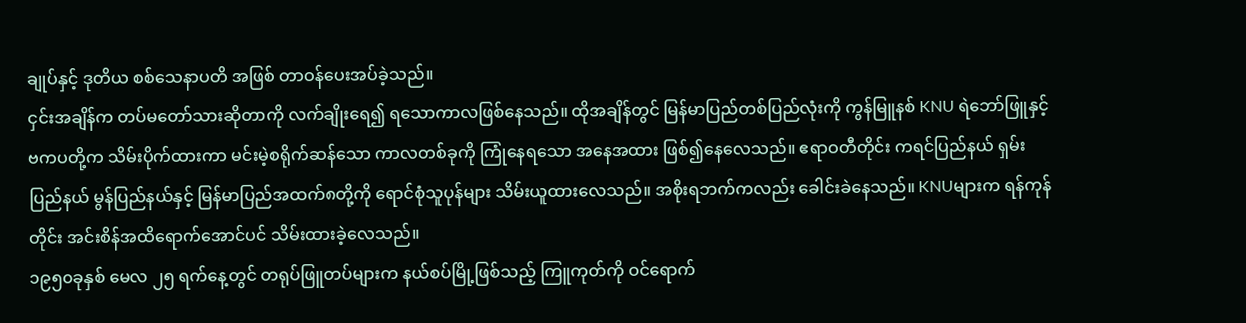ချုပ်နှင့် ဒုတိယ စစ်သေနာပတိ အဖြစ် တာဝန်ပေးအပ်ခဲ့သည်။
ငှင်းအချိန်က တပ်မတော်သားဆိုတာကို လက်ချိုးရေ၍ ရသောကာလဖြစ်နေသည်။ ထိုအချိန်တွင် မြန်မာပြည်တစ်ပြည်လုံးကို ကွန်မြူနစ် KNU ရဲဘော်ဖြူနှင့် ဗကပတို့က သိမ်းပိုက်ထားကာ မင်းမဲ့စရိုက်ဆန်သော ကာလတစ်ခုကို ကြုံနေရသော အနေအထား ဖြစ်၍နေလေသည်။ ဧရာဝတီတိုင်း ကရင်ပြည်နယ် ရှမ်းပြည်နယ် မွန်ပြည်နယ်နှင့် မြန်မာပြည်အထက်၈တို့ကို ရောင်စုံသူပုန်များ သိမ်းယူထားလေသည်။ အစိုးရဘက်ကလည်း ခေါင်းခဲနေသည်။ KNUများက ရန်ကုန်တိုင်း အင်းစိန်အထိရောက်အောင်ပင် သိမ်းထားခဲ့လေသည်။
၁၉၅၀ခုနှစ် မေလ ၂၅ ရက်နေ့တွင် တရုပ်ဖြူတပ်များက နယ်စပ်မြို့ဖြစ်သည့် ကြူကုတ်ကို ဝင်ရောက်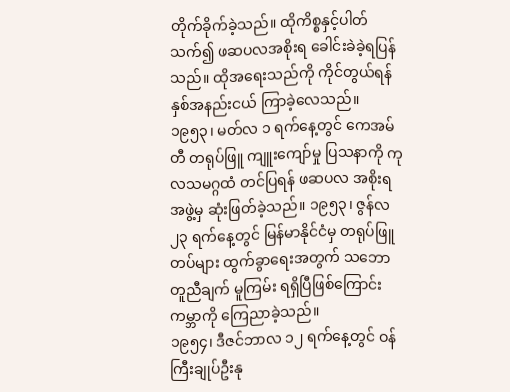တိုက်ခိုက်ခဲ့သည်။ ထိုကိစ္စနှင့်ပါတ်သက်၍ ဖဆပလအစိုးရ ခေါင်းခဲခဲ့ရပြန်သည်။ ထိုအရေးသည်ကို ကိုင်တွယ်ရန် နှစ်အနည်းငယ် ကြာခဲ့လေသည်။
၁၉၅၃၊ မတ်လ ၁ ရက်နေ့တွင် ကေအမ်တီ တရုပ်ဖြူ ကျူးကျော်မှု ပြသနာကို ကုလသမဂ္ဂထံ တင်ပြရန် ဖဆပလ အစိုးရအဖွဲ့မှ ဆုံးဖြတ်ခဲ့သည်။ ၁၉၅၃၊ ဇွန်လ ၂၃ ရက်နေ့တွင် မြန်မာနိုင်ငံမှ တရုပ်ဖြူတပ်များ ထွက်ခွာရေးအတွက် သဘောတူညီချက် မူကြမ်း ရရှိပြီဖြစ်ကြောင်း ကမ္ဘာကို ကြေညာခဲ့သည်။
၁၉၅၄၊ ဒီဇင်ဘာလ ၁၂ ရက်နေ့တွင် ဝန်ကြီးချုပ်ဦးနု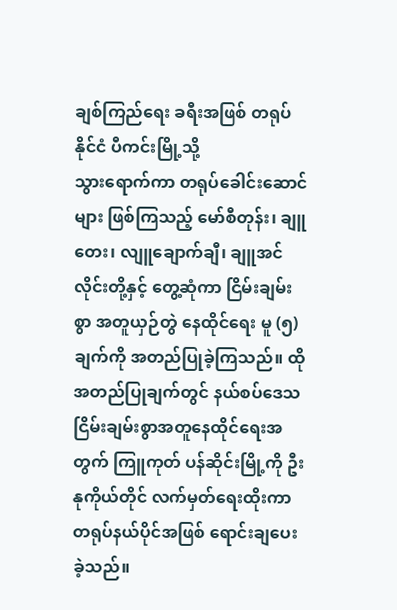ချစ်ကြည်ရေး ခရီးအဖြစ် တရုပ်နိုင်ငံ ပီကင်းမြို့သို့
သွားရောက်ကာ တရုပ်ခေါင်းဆောင်များ ဖြစ်ကြသည့် မော်စီတုန်း၊ ချူတေး၊ လျူချောက်ချီ၊ ချူအင်လိုင်းတို့နှင့် တွေ့ဆုံကာ ငြိမ်းချမ်းစွာ အတူယှဉ်တွဲ နေထိုင်ရေး မူ (၅) ချက်ကို အတည်ပြုခဲ့ကြသည်။ ထိုအတည်ပြုချက်တွင် နယ်စပ်ဒေသ ငြိမ်းချမ်းစွာအတူနေထိုင်ရေးအတွက် ကြူကုတ် ပန်ဆိုင်းမြို့ကို ဦးနုကိုယ်တိုင် လက်မှတ်ရေးထိုးကာ တရုပ်နယ်ပိုင်အဖြစ် ရောင်းချပေးခဲ့သည်။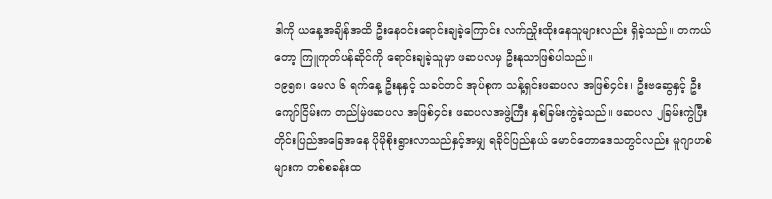ဒါကို ယနေ့အချိန်အထိ ဦးနေဝင်းရောင်းချခဲ့ကြောင်း လက်ညှိုးထိုးနေသူများလည်း ရှိခဲ့သည်။ တကယ်တော့ ကြူကုတ်ပန်ဆိုင်ကို ရောင်းချခဲ့သူမှာ ဖဆပလမှ ဦးနုသာဖြစ်ပါသည်။
၁၉၅၈၊ မေလ ၆ ရက်နေ့ ဦးနုနှင့် သခင်တင် အုပ်စုက သန့်ရှင်းဖဆပလ အဖြစ်၄င်း၊ ဦးဗဆွေနှင့် ဦးကျော်ငြိမ်းက တည်မြဲဖဆပလ အဖြစ်၄င်း ဖဆပလအဖွဲ့ကြီး နှစ်ခြမ်းကွဲခဲ့သည်။ ဖဆပလ ၂ခြမ်းကွဲပြီး တိုင်းပြည်အခြေအနေ ပိုမိုစိုးရွားလာသည်နှင့်အမျှ ရခိုင်ပြည်နယ် မောင်တောဒေသတွင်လည်း မူဂျာဟစ်များက တစ်စခန်းထ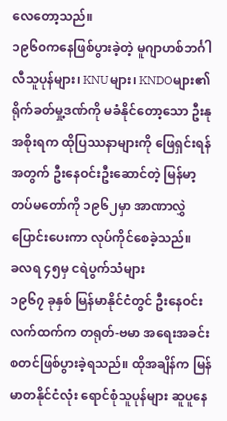လေတော့သည်။
၁၉၆၀ကနေဖြစ်ပွားခဲ့တဲ့ မူဂျာဟစ်ဘင်္ဂါလီသူပုန်များ၊ KNUများ၊ KNDOများ၏ ရိုက်ခတ်မှု့ဒဏ်ကို မခံနိုင်တော့သော ဦးနုအစိုးရက ထိုပြဿနာများကို ဖြေရှင်းရန်အတွက် ဦးနေဝင်းဦးဆောင်တဲ့ မြန်မာ့တပ်မတော်ကို ၁၉၆၂မှာ အာဏာလွှဲပြောင်းပေးကာ လုပ်ကိုင်စေခဲ့သည်။
ခလရ ၄၅မှ ငရဲပွက်သံများ
၁၉၆၇ ခုနှစ် မြန်မာနိုင်ငံတွင် ဦးနေဝင်းလက်ထက်က တရုတ်-ဗမာ အရေးအခင်းစတင်ဖြစ်ပွားခဲ့ရသည်။ ထိုအချိန်က မြန်မာတနိုင်ငံလုံး ရောင်စုံသူပုန်များ ဆူပူနေ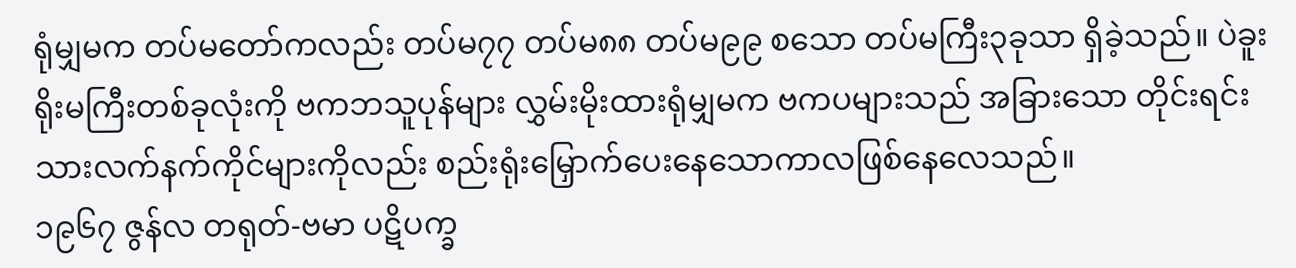ရုံမျှမက တပ်မတော်ကလည်း တပ်မ၇၇ တပ်မ၈၈ တပ်မ၉၉ စသော တပ်မကြီး၃ခုသာ ရှိခဲ့သည်။ ပဲခူးရိုးမကြီးတစ်ခုလုံးကို ဗကဘသူပုန်များ လွှမ်းမိုးထားရုံမျှမက ဗကပများသည် အခြားသော တိုင်းရင်းသားလက်နက်ကိုင်များကိုလည်း စည်းရုံးမြှောက်ပေးနေသောကာလဖြစ်နေလေသည်။
၁၉၆၇ ဇွန်လ တရုတ်-ဗမာ ပဋိပက္ခ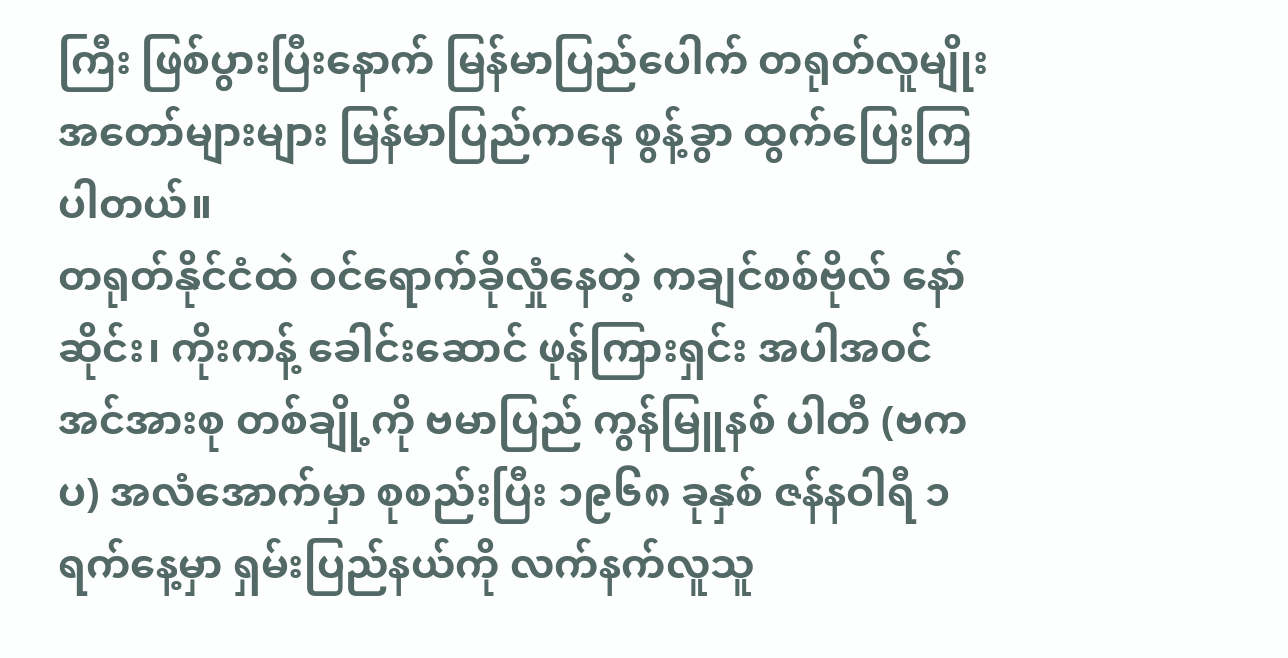ကြီး ဖြစ်ပွားပြီးနောက် မြန်မာပြည်ပေါက် တရုတ်လူမျိုး အတော်များများ မြန်မာပြည်ကနေ စွန့်ခွာ ထွက်ပြေးကြပါတယ်။
တရုတ်နိုင်ငံထဲ ဝင်ရောက်ခိုလှုံနေတဲ့ ကချင်စစ်ဗိုလ် နော်ဆိုင်း၊ ကိုးကန့် ခေါင်းဆောင် ဖုန်ကြားရှင်း အပါအ၀င် အင်အားစု တစ်ချို့ကို ဗမာပြည် ကွန်မြူနစ် ပါတီ (ဗကပ) အလံအောက်မှာ စုစည်းပြီး ၁၉၆၈ ခုနှစ် ဇန်နဝါရီ ၁ ရက်နေ့မှာ ရှမ်းပြည်နယ်ကို လက်နက်လူသူ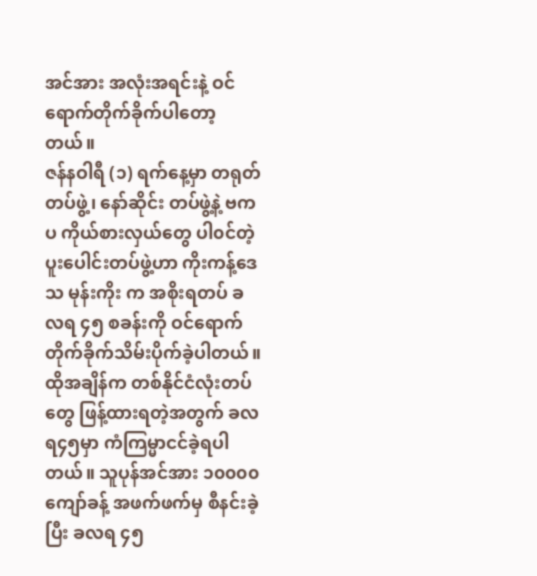အင်အား အလုံးအရင်းနဲ့ ဝင်ရောက်တိုက်ခိုက်ပါတော့တယ်။
ဇန်နဝါရီ (၁) ရက်နေ့မှာ တရုတ်တပ်ဖွဲ့၊ နော်ဆိုင်း တပ်ဖွဲ့နဲ့ ဗကပ ကိုယ်စားလှယ်တွေ ပါ၀င်တဲ့ ပူးပေါင်းတပ်ဖွဲ့ဟာ ကိုးကန့်ဒေသ မုန်းကိုး က အစိုးရတပ် ခလရ ၄၅ စခန်းကို ဝင်ရောက်တိုက်ခိုက်သိမ်းပိုက်ခဲ့ပါတယ်။ ထိုအချိန်က တစ်နိုင်ငံလုံးတပ်တွေ ဖြန့်ထားရတဲ့အတွက် ခလရ၄၅မှာ ကံကြမ္မာငင်ခဲ့ရပါတယ်။ သူပုန်အင်အား ၁၀၀၀၀ကျော်ခန့် အဖက်ဖက်မှ စီနင်းခဲ့ပြီး ခလရ ၄၅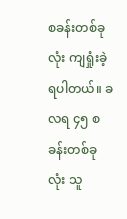စခန်းတစ်ခုလုံး ကျရှုံးခဲ့ရပါတယ်။ ခလရ ၄၅ စခန်းတစ်ခုလုံး သူ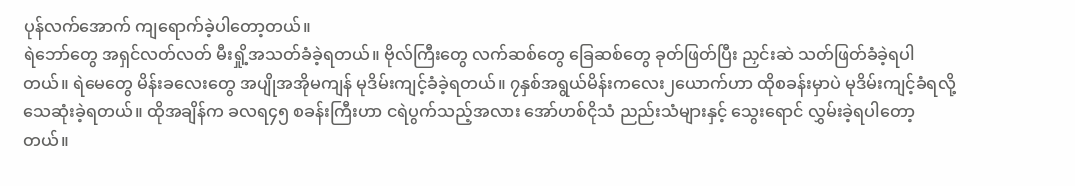ပုန်လက်အောက် ကျရောက်ခဲ့ပါတော့တယ်။
ရဲဘော်တွေ အရှင်လတ်လတ် မီးရှို့အသတ်ခံခဲ့ရတယ်။ ဗိုလ်ကြီးတွေ လက်ဆစ်တွေ ခြေဆစ်တွေ ခုတ်ဖြတ်ပြီး ညှင်းဆဲ သတ်ဖြတ်ခံခဲ့ရပါတယ်။ ရဲမေတွေ မိန်းခလေးတွေ အပျိုအအိုမကျန် မုဒိမ်းကျင့်ခံခဲ့ရတယ်။ ၇နှစ်အရွယ်မိန်းကလေး၂ယောက်ဟာ ထိုစခန်းမှာပဲ မုဒိမ်းကျင့်ခံရလို့ သေဆုံးခဲ့ရတယ်။ ထိုအချိန်က ခလရ၄၅ စခန်းကြီးဟာ ငရဲပွက်သည့်အလား အော်ဟစ်ငိုသံ ညည်းသံများနှင့် သွေးရောင် လွှမ်းခဲ့ရပါတော့တယ်။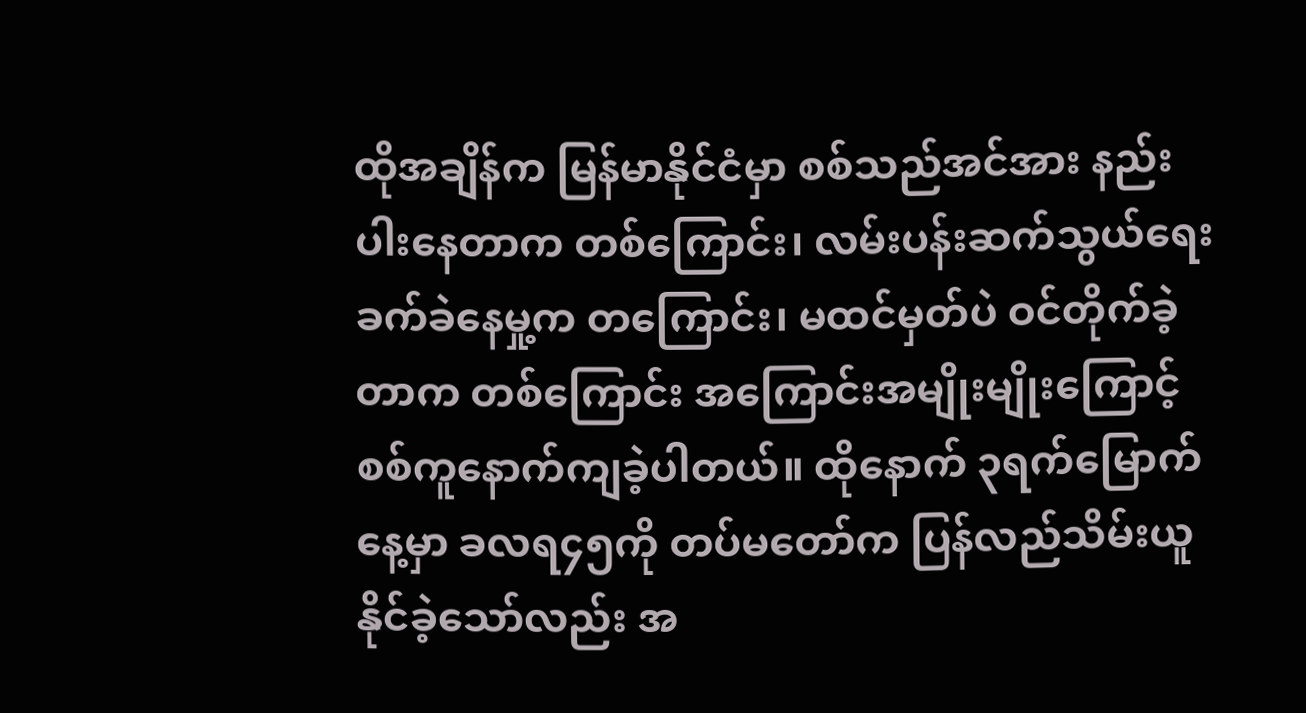ထိုအချိန်က မြန်မာနိုင်ငံမှာ စစ်သည်အင်အား နည်းပါးနေတာက တစ်ကြောင်း၊ လမ်းပန်းဆက်သွယ်ရေး ခက်ခဲနေမှု့က တကြောင်း၊ မထင်မှတ်ပဲ ဝင်တိုက်ခဲ့တာက တစ်ကြောင်း အကြောင်းအမျိုးမျိုးကြောင့် စစ်ကူနောက်ကျခဲ့ပါတယ်။ ထိုနောက် ၃ရက်မြောက်နေ့မှာ ခလရ၄၅ကို တပ်မတော်က ပြန်လည်သိမ်းယူနိုင်ခဲ့သော်လည်း အ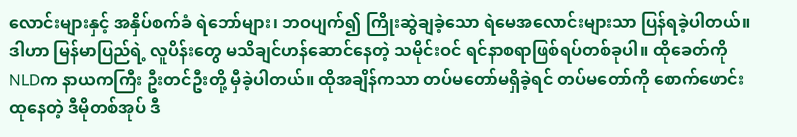လောင်းများနှင့် အနှိပ်စက်ခံ ရဲဘော်များ၊ ဘဝပျက်၍ ကြိုးဆွဲချခဲ့သော ရဲမေအလောင်းများသာ ပြန်ရခဲ့ပါတယ်။
ဒါဟာ မြန်မာပြည်ရဲ့ လူပိန်းတွေ မသိချင်ဟန်ဆောင်နေတဲ့ သမိုင်းဝင် ရင်နာစရာဖြစ်ရပ်တစ်ခုပါ။ ထိုခေတ်ကို NLDက နာယကကြီး ဦးတင်ဦးတို့ မှီခဲ့ပါတယ်။ ထိုအချိန်ကသာ တပ်မတော်မရှိခဲ့ရင် တပ်မတော်ကို စောက်ဖောင်းထုနေတဲ့ ဒီမိုတစ်အုပ် ဒီ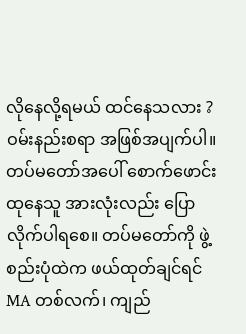လိုနေလို့ရမယ် ထင်နေသလား ?
ဝမ်းနည်းစရာ အဖြစ်အပျက်ပါ။
တပ်မတော်အပေါ် စောက်ဖောင်းထုနေသူ အားလုံးလည်း ပြောလိုက်ပါရစေ။ တပ်မတော်ကို ဖွဲ့စည်းပုံထဲက ဖယ်ထုတ်ချင်ရင် MA တစ်လက်၊ ကျည်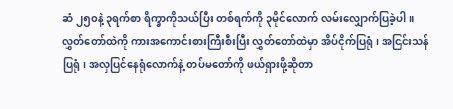ဆံ ၂၅၀နဲ့ ၃ရက်စာ ရိက္ခာကိုသယ်ပြီး တစ်ရက်ကို ၃မိုင်လောက် လမ်းလျှောက်ပြခဲ့ပါ။
လွှတ်တော်ထဲကို ကားအကောင်းစားကြီးစီးပြီး လွှတ်တော်ထဲမှာ အိပ်ငိုက်ပြရုံ၊ အငြင်းသန်ပြရုံ၊ အလှပြင်နေရုံလောက်နဲ့ တပ်မတော်ကို ဖယ်ရှားဖို့ဆိုတာ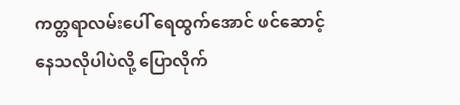ကတ္တရာလမ်းပေါ် ရေထွက်အောင် ဖင်ဆောင့်နေသလိုပါပဲလို့ ပြောလိုက်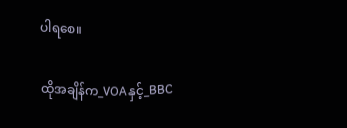ပါရစေ။

ထိုအချိန်က_VOAနှင့်_BBC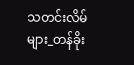သတင်းလိမ်များ_တန်ခိုး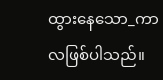ထွားနေသော_ကာလဖြစ်ပါသည်။